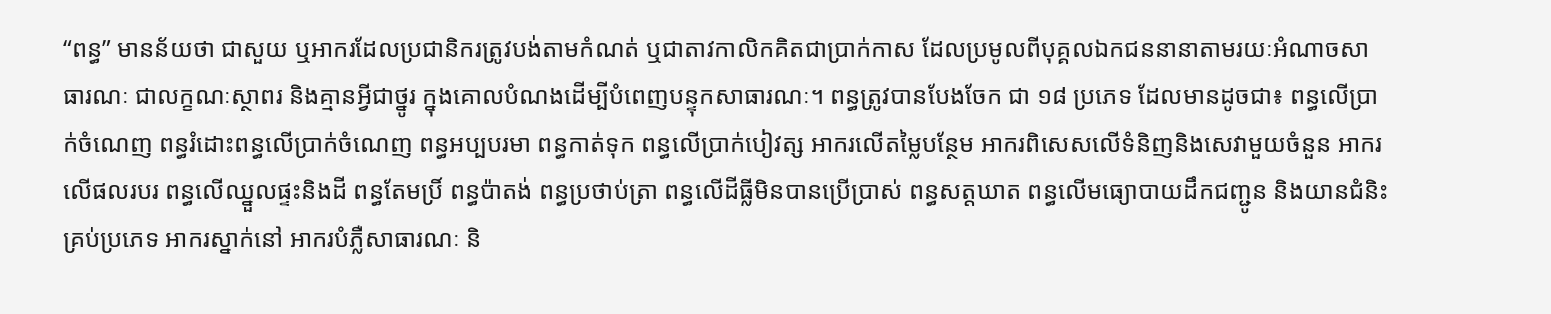“ពន្ធ” មានន័យថា ជាសួយ ឬអាករដែលប្រជានិករត្រូវបង់តាមកំណត់ ឬជាតាវកាលិកគិតជាប្រាក់កាស ដែលប្រមូលពីបុគ្គលឯកជននានាតាមរយៈអំណាចសាធារណៈ ជាលក្ខណៈស្ថាពរ និងគ្មានអ្វីជាថ្នូរ ក្នុងគោលបំណងដើម្បីបំពេញបន្ទុកសាធារណៈ។ ពន្ធត្រូវបានបែងចែក ជា ១៨ ប្រភេទ ដែលមានដូចជា៖ ពន្ធលើប្រាក់ចំណេញ ពន្ធរំដោះពន្ធលើប្រាក់ចំណេញ ពន្ធអប្បបរមា ពន្ធកាត់ទុក ពន្ធលើប្រាក់បៀវត្ស អាករលើតម្លៃបន្ថែម អាករពិសេសលើទំនិញនិងសេវាមួយចំនួន អាករលើផលរបរ ពន្ធលើឈ្នួលផ្ទះនិងដី ពន្ធតែមប្រិ៍ ពន្ធប៉ាតង់ ពន្ធប្រថាប់ត្រា ពន្ធលើដីធ្លីមិនបានប្រើប្រាស់ ពន្ធសត្តឃាត ពន្ធលើមធ្យោបាយដឹកជញ្ជូន និងយានជំនិះគ្រប់ប្រភេទ អាករស្នាក់នៅ អាករបំភ្លឺសាធារណៈ និ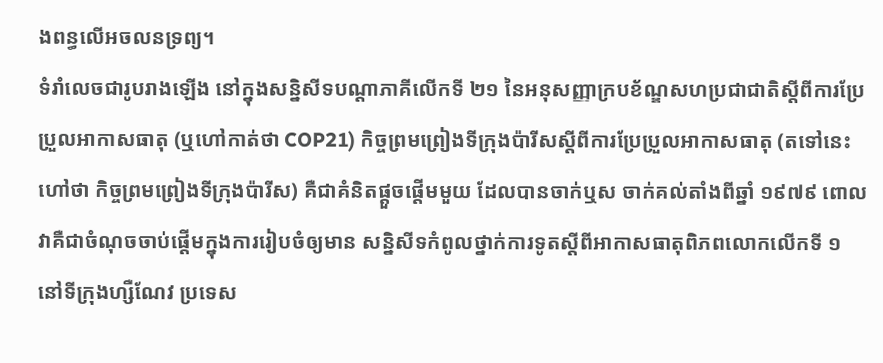ងពន្ធលើអចលនទ្រព្យ។
ទំរាំលេចជារូបរាងឡើង នៅក្នុងសន្និសីទបណ្តាភាគីលើកទី ២១ នៃអនុសញ្ញាក្របខ័ណ្ឌសហប្រជាជាតិស្តីពីការប្រែប្រួលអាកាសធាតុ (ឬហៅកាត់ថា COP21) កិច្ចព្រមព្រៀងទីក្រុងប៉ារីសស្តីពីការប្រែប្រួលអាកាសធាតុ (តទៅនេះហៅថា កិច្ចព្រមព្រៀងទីក្រុងប៉ារីស) គឺជាគំនិតផ្តួចផ្តើមមួយ ដែលបានចាក់ឬស ចាក់គល់តាំងពីឆ្នាំ ១៩៧៩ ពោល វាគឺជាចំណុចចាប់ផ្ដើមក្នុងការរៀបចំឲ្យមាន សន្និសីទកំពូលថ្នាក់ការទូតស្តីពីអាកាសធាតុពិភពលោកលើកទី ១ នៅទីក្រុងហ្សឺណែវ ប្រទេស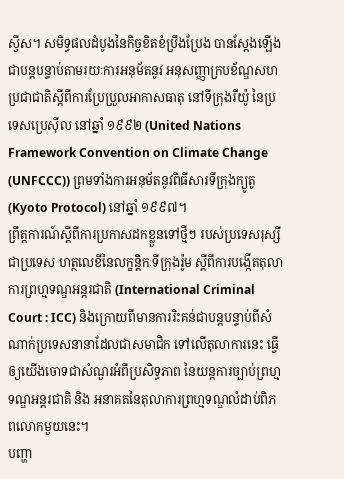ស្វីស។ សមិទ្ធផលដំបូងនៃកិច្ចខិតខំប្រឹងប្រែង បានស្ដែងឡើងជាបន្តបន្ទាប់តាមរយៈការអនុម័តនូវ អនុសញ្ញាក្របខ័ណ្ឌសហប្រជាជាតិស្ដីពីការប្រែប្រួលអាកាសធាតុ នៅទីក្រុងរីយ៉ូ នៃប្រទេសប្រេស៊ីល នៅឆ្នាំ ១៩៩២ (United Nations Framework Convention on Climate Change (UNFCCC)) ព្រមទាំងការអនុម័តនូវពិធីសារទីក្រុងក្យូតូ (Kyoto Protocol) នៅឆ្នាំ ១៩៩៧។
ព្រឹត្តការណ៍ស្តីពីការប្រកាសដកខ្លួនទៅថ្មីៗ របស់ប្រទេសរុស្សីជាប្រទេស ហត្ថលេខីនៃលក្ខន្តិកៈទីក្រុងរ៉ូម ស្តីពីការបង្កើតតុលាការព្រហ្មទណ្ឌអន្តរជាតិ (International Criminal Court : ICC) និងក្រោយពីមានការរិះគន់ជាបន្តបន្ទាប់ពីសំណាក់ប្រទេសនានាដែលជាសមាជិក ទៅលើតុលាការនេះ ធ្វើឲ្យយើងចោទជាសំណួរអំពីប្រសិទ្ធភាព នៃយន្តការច្បាប់ព្រហ្មទណ្ឌអន្តរជាតិ និង អនាគតនៃតុលាការព្រហ្មទណ្ឌលំដាប់ពិភពលោកមួយនេះ។
បញ្ហា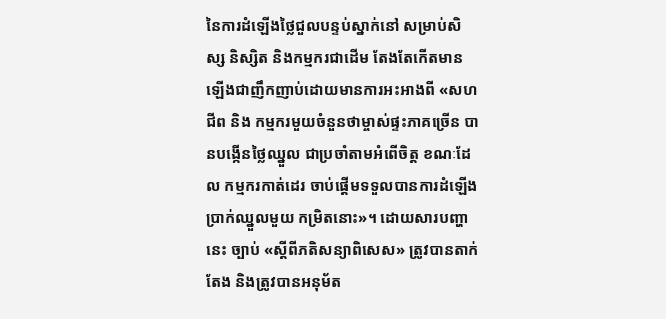នៃការដំឡើងថ្លៃជួលបន្ទប់ស្នាក់នៅ សម្រាប់សិស្ស និស្សិត និងកម្មករជាដើម តែងតែកើតមានឡើងជាញឹកញាប់ដោយមានការអះអាងពី «សហជីព និង កម្មករមួយចំនួនថាម្ចាស់ផ្ទះភាគច្រើន បានបង្កើនថ្លៃឈ្នួល ជាប្រចាំតាមអំពើចិត្ត ខណៈដែល កម្មករកាត់ដេរ ចាប់ផ្តើមទទួលបានការដំឡើងប្រាក់ឈ្នួលមួយ កម្រិតនោះ»។ ដោយសារបញ្ហានេះ ច្បាប់ «ស្តីពីភតិសន្យាពិសេស» ត្រូវបានតាក់តែង និងត្រូវបានអនុម័ត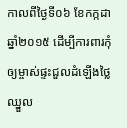កាលពីថ្ងៃទី០៦ ខែកក្កដា ឆ្នាំ២០១៥ ដើម្បីការពារកុំឲ្យម្ចាស់ផ្ទះជួលដំឡើងថ្លៃឈ្នួល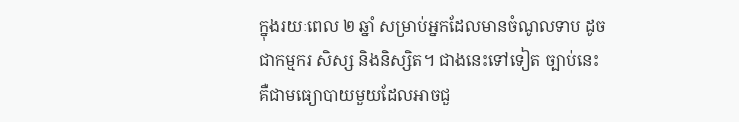ក្នុងរយៈពេល ២ ឆ្នាំ សម្រាប់អ្នកដែលមានចំណូលទាប ដូចជាកម្មករ សិស្ស និងនិស្សិត។ ជាងនេះទៅទៀត ច្បាប់នេះ គឺជាមធ្យោបាយមួយដែលអាចជួ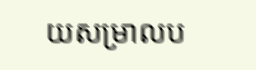យសម្រាលប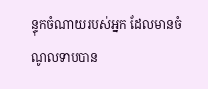ន្ទុកចំណាយរបស់អ្នក ដែលមានចំណូលទាបបាន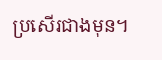ប្រសើរជាងមុន។